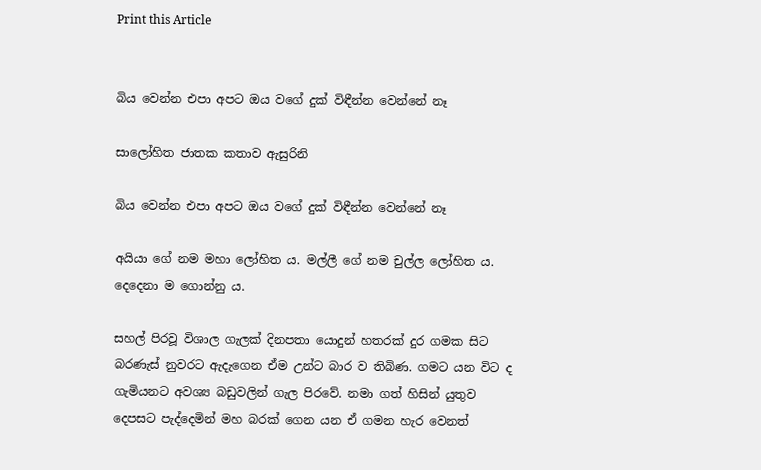Print this Article


බිය වෙන්න එපා අපට ඔය වගේ දුක් විඳීන්න වෙන්නේ නෑ

සාලෝහිත ජාතක කතාව ඇසුරිනි

බිය වෙන්න එපා අපට ඔය වගේ දුක් විඳීන්න වෙන්නේ නෑ

අයියා ගේ නම මහා ලෝහිත ය. මල්ලී ගේ නම චුල්ල ලෝහිත ය. දෙදෙනා ම ගොන්නු ය.

සහල් පිරවූ විශාල ගැලක් දිනපතා යොදුන් හතරක් දුර ගමක සිට බරණැස් නුවරට ඇදැගෙන ඒම උන්ට බාර ව තිබිණ. ගමට යන විට ද ගැමියනට අවශ්‍ය බඩුවලින් ගැල පිරවේ. නමා ගත් හිසින් යුතුව දෙපසට පැද්දෙමින් මහ බරක් ගෙන යන ඒ ගමන හැර වෙනත්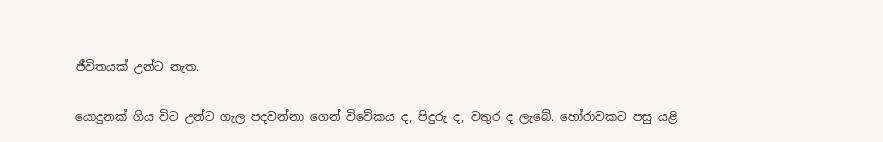ජීවිතයක් උන්ට නැත.

යොදුනක් ගිය විට උන්ට ගැල පදවන්නා ගෙන් විවේකය ද, පිදුරු ද, වතුර ද ලැබේ. හෝරාවකට පසු යළි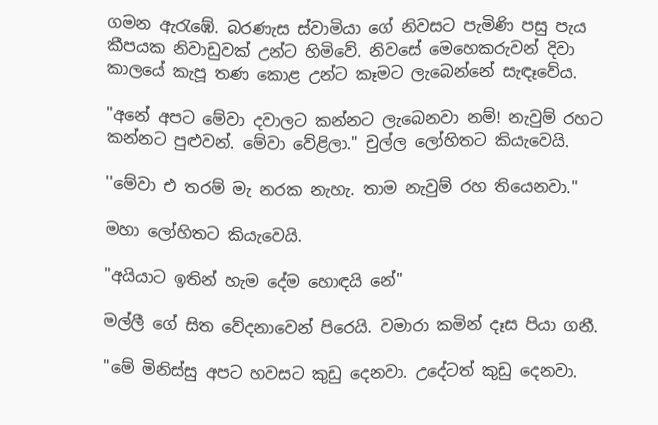ගමන ඇරැඹේ. බරණැස ස්වාමියා ගේ නිවසට පැමිණි පසු පැය කීපයක නිවාඩුවක් උන්ට හිමිවේ. නිවසේ මෙහෙකරුවන් දිවා කාලයේ කැපූ තණ කොළ උන්ට කෑමට ලැබෙන්නේ සැඳෑවේය.

"අනේ අපට මේවා දවාලට කන්නට ලැබෙනවා නම්! නැවුම් රහට කන්නට පුළුවන්. මේවා වේළිලා." චුල්ල ලෝහිතට කියැවෙයි.

''මේවා එ තරම් මැ නරක නැහැ. තාම නැවුම් රහ තියෙනවා."

මහා ලෝහිතට කියැවෙයි.

"අයියාට ඉතින් හැම දේම හොඳයි නේ"

මල්ලී ගේ සිත වේදනාවෙන් පිරෙයි. වමාරා කමින් දෑස පියා ගනී.

"මේ මිනිස්සු අපට හවසට කුඩු දෙනවා. උදේටත් කුඩු දෙනවා.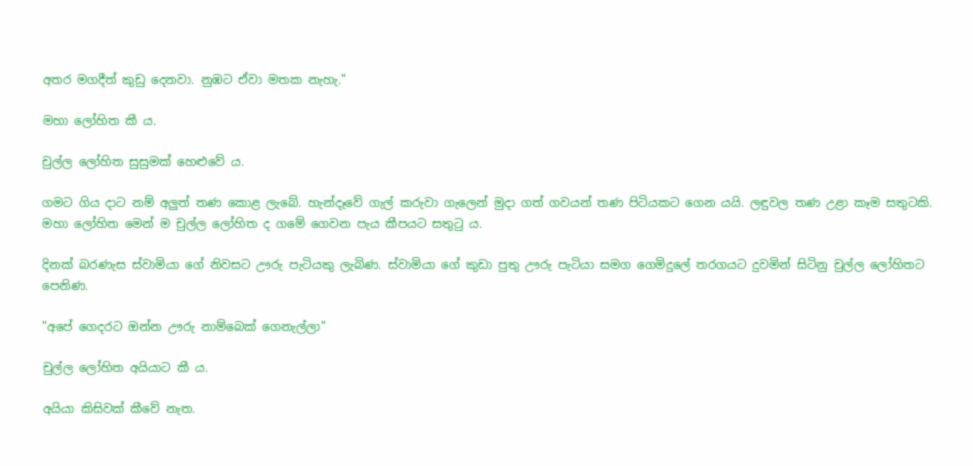අතර මගදීත් කුඩු දෙනවා. නුඹට ඒවා මතක නැහැ."

මහා ලෝහිත කී ය.

චුල්ල ලෝහිත සුසුමක් හෙළුවේ ය.

ගමට ගිය දාට නම් අලුත් තණ කොළ ලැබේ. හැන්දෑවේ ගැල් කරුවා ගැලෙන් මුදා ගත් ගවයන් තණ පිටියකට ගෙන යයි. ලඳුවල තණ උළා කෑම සතුටකි. මහා ලෝහිත මෙන් ම චුල්ල ලෝහිත ද ගමේ ගෙවන පැය කීපයට සතුටු ය.

දිනක් බරණැස ස්වාමියා ගේ නිවසට ඌරු පැටියකු ලැබිණ. ස්වාමියා ගේ කුඩා පුතු ඌරු පැටියා සමග ගෙමිදුලේ තරගයට දුවමින් සිටිනු චුල්ල ලෝහිතට පෙනිණ.

"අපේ ගෙදරට ඔන්න ඌරු නාම්බෙක් ගෙනැල්ලා"

චුල්ල ලෝහිත අයියාට කී ය.

අයියා කිසිවක් කීවේ නැත.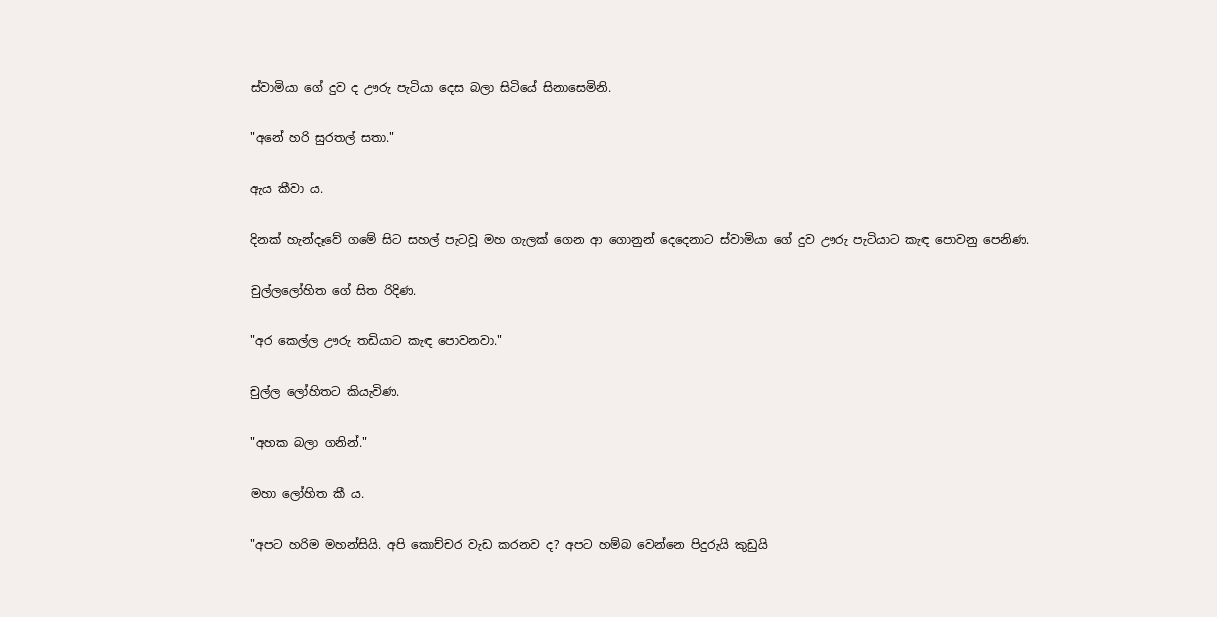ස්වාමියා ගේ දුව ද ඌරු පැටියා දෙස බලා සිටියේ සිනාසෙමිනි.

"අනේ හරි සුරතල් සතා."

ඇය කීවා ය.

දිනක් හැන්දෑවේ ගමේ සිට සහල් පැටවූ මහ ගැලක් ගෙන ආ ගොනුන් දෙදෙනාට ස්වාමියා ගේ දුව ඌරු පැටියාට කැඳ පොවනු පෙනිණ.

චුල්ලලෝහිත ගේ සිත රිදිණ.

"අර කෙල්ල ඌරු තඩියාට කැඳ පොවනවා."

චුල්ල ලෝහිතට කියැවිණ.

"අහක බලා ගනින්."

මහා ලෝහිත කී ය.

"අපට හරිම මහන්සියි. අපි කොච්චර වැඩ කරනව ද? අපට හම්බ වෙන්නෙ පිදුරුයි කුඩුයි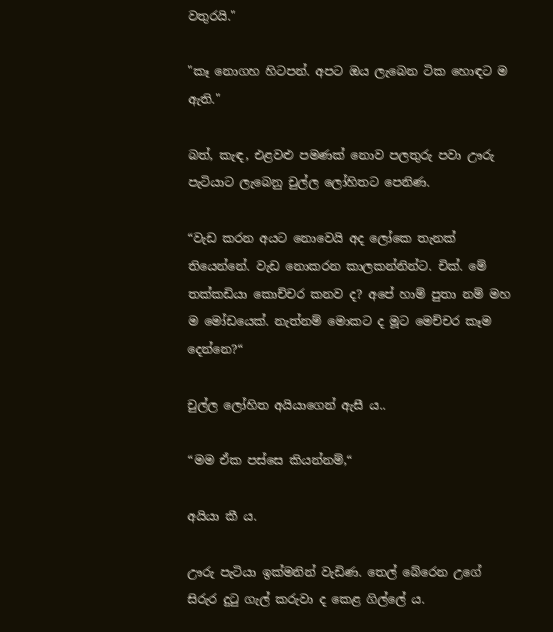වතුරයි."

"කෑ නොගහ හිටපන්. අපට ඔය ලැබෙන ටික හොඳට ම ඇති."

බත්, කැඳ, එළවළු පමණක් නොව පලතුරු පවා ඌරු පැටියාට ලැබෙනු චුල්ල ලෝහිතට පෙනිණ.

“වැඩ කරන අයට නොවෙයි අද ලෝකෙ තැනක් තියෙන්නේ. වැඩ නොකරන කාලකන්නින්ට. චික්. මේ තක්කඩියා කොච්චර කනව ද? අපේ හාම් පුතා නම් මහ ම මෝඩයෙක්. නැත්නම් මොකට ද මූට මෙච්චර කෑම දෙන්නෙ?“

චුල්ල ලෝහිත අයියාගෙන් ඇසී ය..

“මම ඒක පස්සෙ කියන්නම්,“

අයියා කී ය.

ඌරු පැටියා ඉක්මනින් වැඩිණ. තෙල් බේරෙන උගේ සිරුර දුටු ගැල් කරුවා ද කෙළ ගිල්ලේ ය.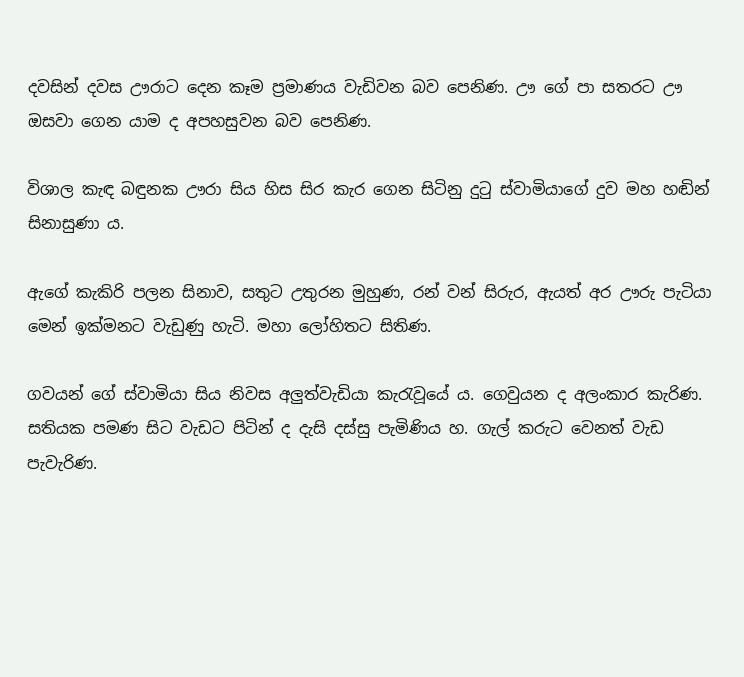දවසින් දවස ඌරාට දෙන කෑම ප්‍රමාණය වැඩිවන බව පෙනිණ. ඌ ගේ පා සතරට ඌ ඔසවා ගෙන යාම ද අපහසුවන බව පෙනිණ.

විශාල කැඳ බඳුනක ඌරා සිය හිස සිර කැර ගෙන සිටිනු දුටු ස්වාමියාගේ දුව මහ හඬින් සිනාසුණා ය.

ඇගේ කැකිරි පලන සිනාව, සතුට උතුරන මුහුණ, රන් වන් සිරුර, ඇයත් අර ඌරු පැටියා මෙන් ඉක්මනට වැඩුණු හැටි. මහා ලෝහිතට සිතිණ.

ගවයන් ගේ ස්වාමියා සිය නිවස අලුත්වැඩියා කැරැවූයේ ය. ගෙවුයන ද අලංකාර කැරිණ. සතියක පමණ සිට වැඩට පිටින් ද දැසි දස්සු පැමිණිය හ. ගැල් කරුට වෙනත් වැඩ පැවැරිණ.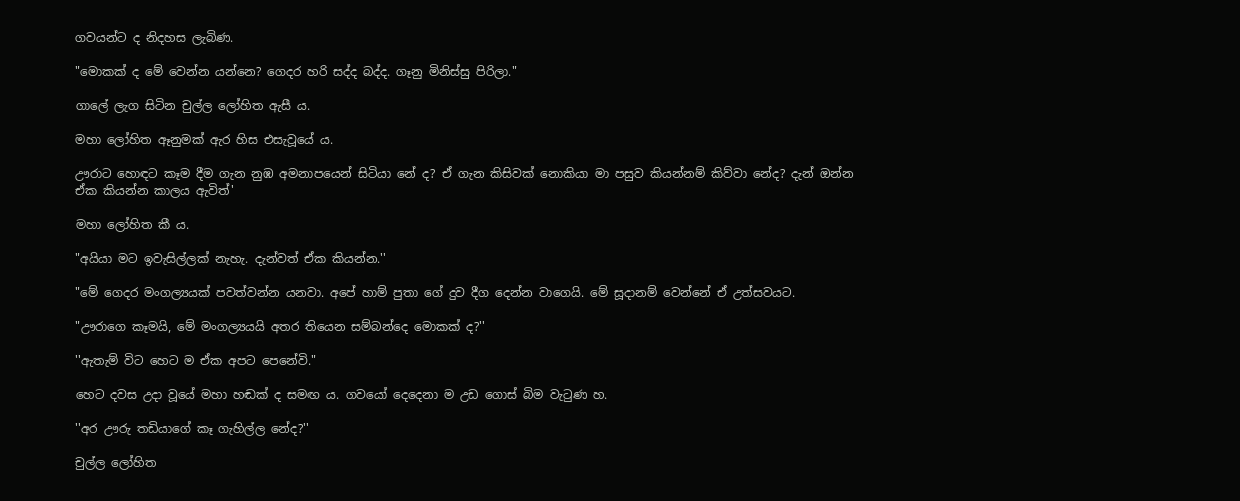ගවයන්ට ද නිදහස ලැබිණ.

"මොකක් ද මේ වෙන්න යන්නෙ? ගෙදර හරි සද්ද බද්ද. ගෑනු මිනිස්සු පිරිලා."

ගාලේ ලැග සිටින චුල්ල ලෝහිත ඇසී ය.

මහා ලෝහිත ඈනුමක් ඇර හිස එසැවූයේ ය.

ඌරාට හොඳට කෑම දීම ගැන නුඹ අමනාපයෙන් සිටියා නේ ද? ඒ ගැන කිසිවක් නොකියා මා පසුව කියන්නම් කිව්වා නේද? දැන් ඔන්න ඒක කියන්න කාලය ඇවිත්'

මහා ලෝහිත කී ය.

"අයියා මට ඉවැසිල්ලක් නැහැ. දැන්වත් ඒක කියන්න.''

"මේ ගෙදර මංගල්‍යයක් පවත්වන්න යනවා. අපේ හාම් පුතා ගේ දුව දීග දෙන්න වාගෙයි. මේ සූදානම් වෙන්නේ ඒ උත්සවයට.

"ඌරාගෙ කෑමයි, මේ මංගල්‍යයයි අතර තියෙන සම්බන්දෙ මොකක් ද?''

''ඇතැම් විට හෙට ම ඒක අපට පෙනේවි."

හෙට දවස උදා වූයේ මහා හඬක් ද සමඟ ය. ගවයෝ දෙදෙනා ම උඩ ගොස් බිම වැටුණ හ.

''අර ඌරු තඩියාගේ කෑ ගැහිල්ල නේද?''

චුල්ල ලෝහිත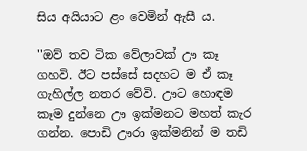සිය අයියාට ළං වෙමින් ඇසී ය.

''ඔව් තව ටික වේලාවක් ඌ කෑ ගහවි. ඊට පස්සේ සදහට ම ඒ කෑ ගැහිල්ල නතර වේවි. ඌට හොඳම කෑම දුන්නෙ ඌ ඉක්මනට මහත් කැර ගන්න. පොඩි ඌරා ඉක්මනින් ම තඩි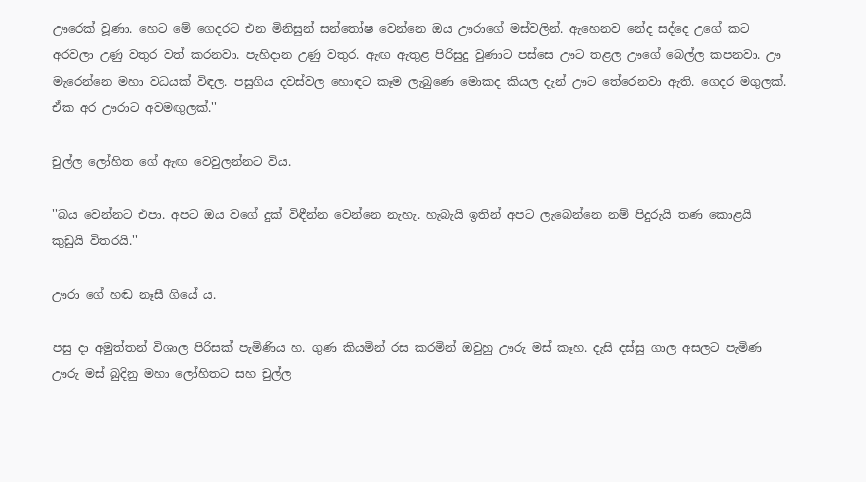ඌරෙක් වූණා. හෙට මේ ගෙදරට එන මිනිසුන් සන්තෝෂ වෙන්නෙ ඔය ඌරාගේ මස්වලින්. ඇහෙනව නේද සද්දෙ උගේ කට අරවලා උණු වතුර වත් කරනවා. පැහිදාන උණු වතුර. ඇඟ ඇතුළ පිරිසුදු වුණාට පස්සෙ ඌට තළල ඌගේ බෙල්ල කපනවා. ඌ මැරෙන්නෙ මහා වධයක් විඳල. පසුගිය දවස්වල හොඳට කෑම ලැබුණෙ මොකද කියල දැන් ඌට තේරෙනවා ඇති. ගෙදර මගුලක්. ඒක අර ඌරාට අවමඟුලක්.''

චුල්ල ලෝහිත ගේ ඇඟ වෙවුලන්නට විය.

''බය වෙන්නට එපා. අපට ඔය වගේ දුක් විඳීන්න වෙන්නෙ නැහැ. හැබැයි ඉතින් අපට ලැබෙන්නෙ නම් පිදුරුයි තණ කොළයි කුඩුයි විතරයි.''

ඌරා ගේ හඬ නෑසී ගියේ ය.

පසු දා අමුත්තන් විශාල පිරිසක් පැමිණිය හ. ගුණ කියමින් රස කරමින් ඔවුහු ඌරු මස් කෑහ. දැසි දස්සු ගාල අසලට පැමිණ ඌරු මස් බුදිනු මහා ලෝහිතට සහ චුල්ල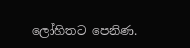ලෝහිතට පෙනිණ.